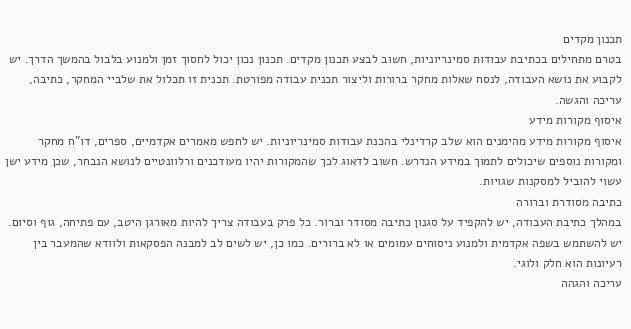תכנון מקדים
בטרם מתחילים בכתיבת עבודות סמינריוניות, חשוב לבצע תכנון מקדים. תכנון נכון יכול לחסוך זמן ולמנוע בלבול בהמשך הדרך. יש לקבוע את נושא העבודה, לנסח שאלות מחקר ברורות וליצור תכנית עבודה מפורטת. תכנית זו תכלול את שלביי המחקר, כתיבה, עריכה והגשה.
איסוף מקורות מידע
איסוף מקורות מידע מהימנים הוא שלב קרדינלי בהכנת עבודות סמינריוניות. יש לחפש מאמרים אקדמיים, ספרים, דו"ח מחקר ומקורות נוספים שיכולים לתמוך במידע הנדרש. חשוב לדאוג לכך שהמקורות יהיו מעודכנים ורלוונטיים לנושא הנבחר, שכן מידע ישן עשוי להוביל למסקנות שגויות.
כתיבה מסודרת וברורה
במהלך כתיבת העבודה, יש להקפיד על סגנון כתיבה מסודר וברור. כל פרק בעבודה צריך להיות מאורגן היטב, עם פתיחה, גוף וסיום. יש להשתמש בשפה אקדמית ולמנוע ניסוחים עמומים או לא ברורים. כמו כן, יש לשים לב למבנה הפסקאות ולוודא שהמעבר בין רעיונות הוא חלק ולוגי.
עריכה והגהה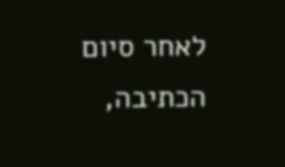לאחר סיום הכתיבה,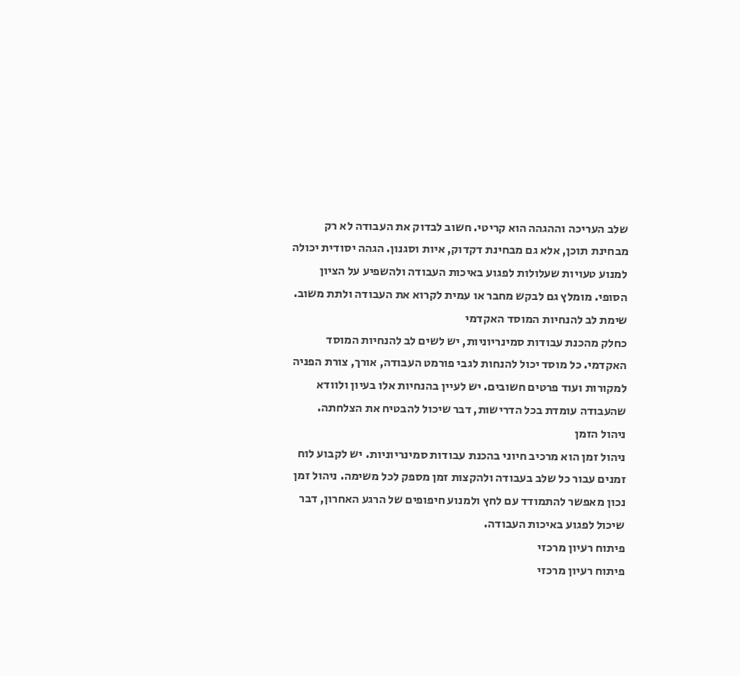שלב העריכה וההגהה הוא קריטי. חשוב לבדוק את העבודה לא רק מבחינת תוכן, אלא גם מבחינת דקדוק, איות וסגנון. הגהה יסודית יכולה למנוע טעויות שעלולות לפגוע באיכות העבודה ולהשפיע על הציון הסופי. מומלץ גם לבקש מחבר או עמית לקרוא את העבודה ולתת משוב.
שימת לב להנחיות המוסד האקדמי
כחלק מהכנת עבודות סמינריוניות, יש לשים לב להנחיות המוסד האקדמי. כל מוסד יכול להנחות לגבי פורמט העבודה, אורך, צורת הפניה למקורות ועוד פרטים חשובים. יש לעיין בהנחיות אלו בעיון ולוודא שהעבודה עומדת בכל הדרישות, דבר שיכול להבטיח את הצלחתה.
ניהול הזמן
ניהול זמן הוא מרכיב חיוני בהכנת עבודות סמינריוניות. יש לקבוע לוח זמנים עבור כל שלב בעבודה ולהקצות זמן מספק לכל משימה. ניהול זמן נכון מאפשר להתמודד עם לחץ ולמנוע חיפופים של הרגע האחרון, דבר שיכול לפגוע באיכות העבודה.
פיתוח רעיון מרכזי
פיתוח רעיון מרכזי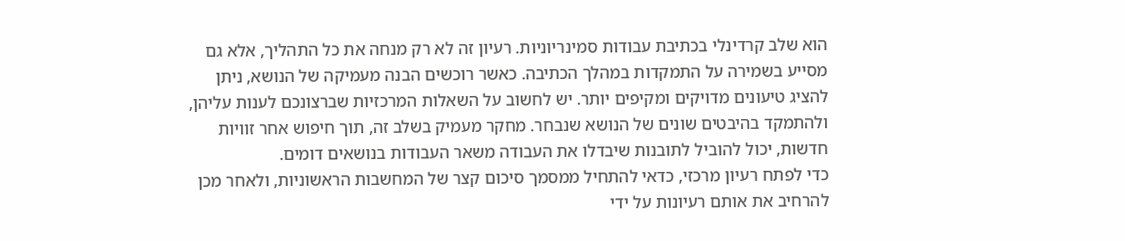הוא שלב קרדינלי בכתיבת עבודות סמינריוניות. רעיון זה לא רק מנחה את כל התהליך, אלא גם מסייע בשמירה על התמקדות במהלך הכתיבה. כאשר רוכשים הבנה מעמיקה של הנושא, ניתן להציג טיעונים מדויקים ומקיפים יותר. יש לחשוב על השאלות המרכזיות שברצונכם לענות עליהן, ולהתמקד בהיבטים שונים של הנושא שנבחר. מחקר מעמיק בשלב זה, תוך חיפוש אחר זוויות חדשות, יכול להוביל לתובנות שיבדלו את העבודה משאר העבודות בנושאים דומים.
כדי לפתח רעיון מרכזי, כדאי להתחיל ממסמך סיכום קצר של המחשבות הראשוניות, ולאחר מכן להרחיב את אותם רעיונות על ידי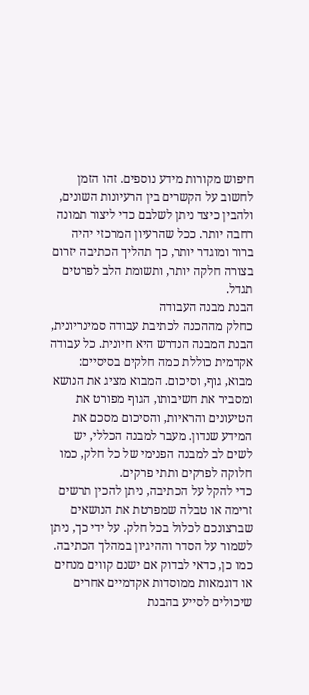חיפוש מקורות מידע נוספים. זהו הזמן לחשוב על הקשרים בין הרעיונות השונים, ולהבין כיצד ניתן לשלבם כדי ליצור תמונה רחבה יותר. ככל שהרעיון המרכזי יהיה ברור ומוגדר יותר, כך תהליך הכתיבה יזרום בצורה חלקה יותר, ותשומת הלב לפרטים תגדל.
הבנת מבנה העבודה
כחלק מההכנה לכתיבת עבודה סמינריונית, הבנת המבנה הנדרש היא חיונית. כל עבודה אקדמית כוללת כמה חלקים בסיסיים: מבוא, גוף, וסיכום. המבוא מציג את הנושא ומסביר את חשיבותו, הגוף מפורט את הטיעונים והראיות, והסיכום מסכם את המידע שנדון. מעבר למבנה הכללי, יש לשים לב למבנה הפנימי של כל חלק, כמו חלוקה לפרקים ותתי פרקים.
כדי להקל על הכתיבה, ניתן להכין תרשים זרימה או טבלה שמפרטת את הנושאים שברצונכם לכלול בכל חלק. על ידי כך, ניתן לשמור על הסדר וההיגיון במהלך הכתיבה. כמו כן, כדאי לבדוק אם ישנם קווים מנחים או דוגמאות ממוסדות אקדמיים אחרים שיכולים לסייע בהבנת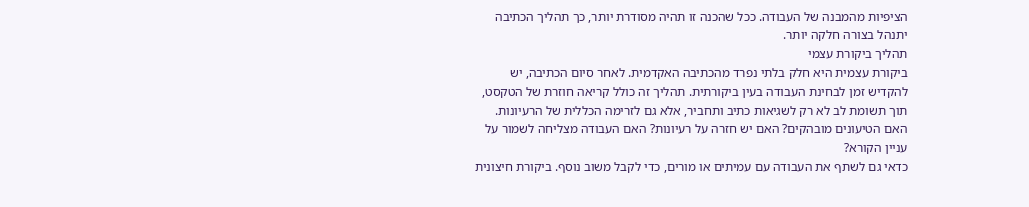הציפיות מהמבנה של העבודה. ככל שהכנה זו תהיה מסודרת יותר, כך תהליך הכתיבה יתנהל בצורה חלקה יותר.
תהליך ביקורת עצמי
ביקורת עצמית היא חלק בלתי נפרד מהכתיבה האקדמית. לאחר סיום הכתיבה, יש להקדיש זמן לבחינת העבודה בעין ביקורתית. תהליך זה כולל קריאה חוזרת של הטקסט, תוך תשומת לב לא רק לשגיאות כתיב ותחביר, אלא גם לזרימה הכללית של הרעיונות. האם הטיעונים מובהקים? האם יש חזרה על רעיונות? האם העבודה מצליחה לשמור על עניין הקורא?
כדאי גם לשתף את העבודה עם עמיתים או מורים, כדי לקבל משוב נוסף. ביקורת חיצונית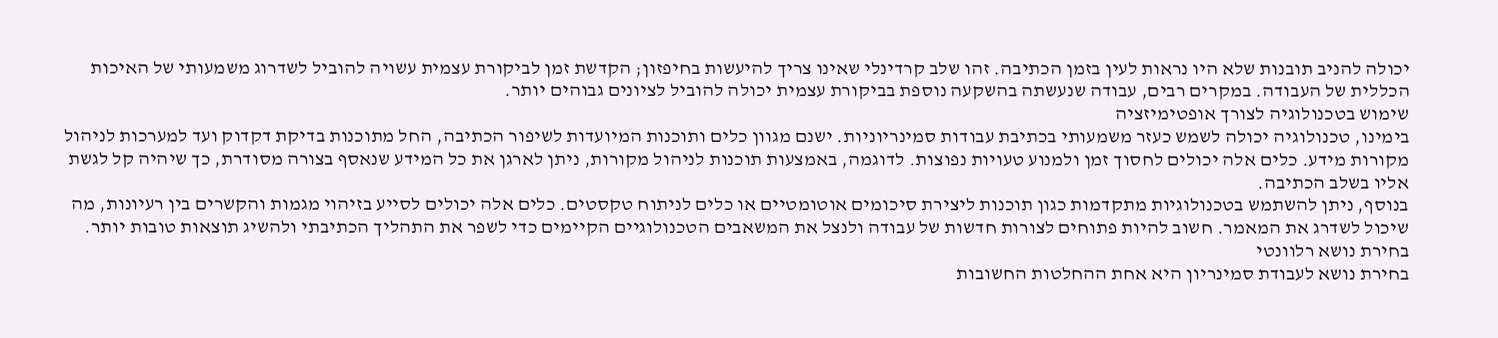יכולה להניב תובנות שלא היו נראות לעין בזמן הכתיבה. זהו שלב קרדינלי שאינו צריך להיעשות בחיפזון; הקדשת זמן לביקורת עצמית עשויה להוביל לשדרוג משמעותי של האיכות הכללית של העבודה. במקרים רבים, עבודה שנעשתה בהשקעה נוספת בביקורת עצמית יכולה להוביל לציונים גבוהים יותר.
שימוש בטכנולוגיה לצורך אופטימיזציה
בימינו, טכנולוגיה יכולה לשמש כעזר משמעותי בכתיבת עבודות סמינריוניות. ישנם מגוון כלים ותוכנות המיועדות לשיפור הכתיבה, החל מתוכנות בדיקת דקדוק ועד למערכות לניהול מקורות מידע. כלים אלה יכולים לחסוך זמן ולמנוע טעויות נפוצות. לדוגמה, באמצעות תוכנות לניהול מקורות, ניתן לארגן את כל המידע שנאסף בצורה מסודרת, כך שיהיה קל לגשת אליו בשלב הכתיבה.
בנוסף, ניתן להשתמש בטכנולוגיות מתקדמות כגון תוכנות ליצירת סיכומים אוטומטיים או כלים לניתוח טקסטים. כלים אלה יכולים לסייע בזיהוי מגמות והקשרים בין רעיונות, מה שיכול לשדרג את המאמר. חשוב להיות פתוחים לצורות חדשות של עבודה ולנצל את המשאבים הטכנולוגיים הקיימים כדי לשפר את התהליך הכתיבתי ולהשיג תוצאות טובות יותר.
בחירת נושא רלוונטי
בחירת נושא לעבודת סמינריון היא אחת ההחלטות החשובות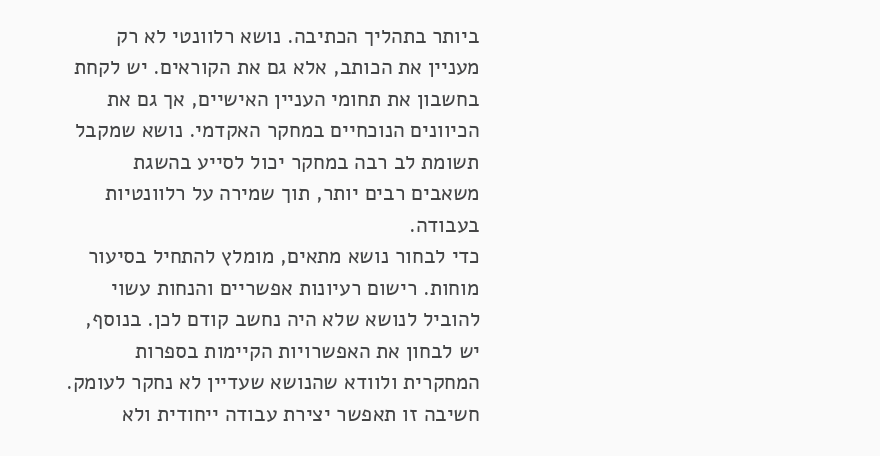ביותר בתהליך הכתיבה. נושא רלוונטי לא רק מעניין את הכותב, אלא גם את הקוראים. יש לקחת בחשבון את תחומי העניין האישיים, אך גם את הכיוונים הנוכחיים במחקר האקדמי. נושא שמקבל תשומת לב רבה במחקר יכול לסייע בהשגת משאבים רבים יותר, תוך שמירה על רלוונטיות בעבודה.
כדי לבחור נושא מתאים, מומלץ להתחיל בסיעור מוחות. רישום רעיונות אפשריים והנחות עשוי להוביל לנושא שלא היה נחשב קודם לכן. בנוסף, יש לבחון את האפשרויות הקיימות בספרות המחקרית ולוודא שהנושא שעדיין לא נחקר לעומק. חשיבה זו תאפשר יצירת עבודה ייחודית ולא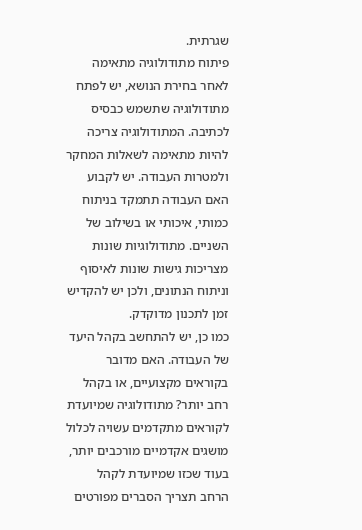שגרתית.
פיתוח מתודולוגיה מתאימה
לאחר בחירת הנושא, יש לפתח מתודולוגיה שתשמש כבסיס לכתיבה. המתודולוגיה צריכה להיות מתאימה לשאלות המחקר ולמטרות העבודה. יש לקבוע האם העבודה תתמקד בניתוח כמותי, איכותי או בשילוב של השניים. מתודולוגיות שונות מצריכות גישות שונות לאיסוף וניתוח הנתונים, ולכן יש להקדיש זמן לתכנון מדוקדק.
כמו כן, יש להתחשב בקהל היעד של העבודה. האם מדובר בקוראים מקצועיים, או בקהל רחב יותר? מתודולוגיה שמיועדת לקוראים מתקדמים עשויה לכלול מושגים אקדמיים מורכבים יותר, בעוד שכזו שמיועדת לקהל הרחב תצריך הסברים מפורטים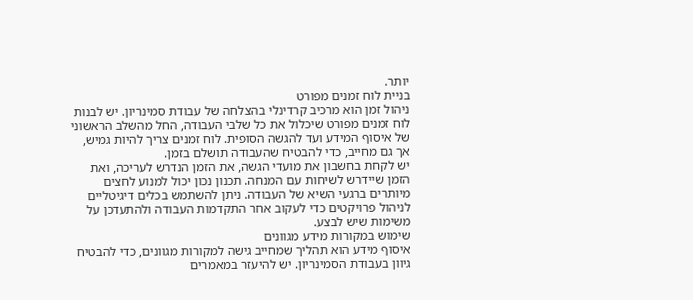יותר.
בניית לוח זמנים מפורט
ניהול זמן הוא מרכיב קרדינלי בהצלחה של עבודת סמינריון. יש לבנות לוח זמנים מפורט שיכלול את כל שלבי העבודה, החל מהשלב הראשוני של איסוף המידע ועד להגשה הסופית. לוח זמנים צריך להיות גמיש, אך גם מחייב, כדי להבטיח שהעבודה תושלם בזמן.
יש לקחת בחשבון את מועדי הגשה, את הזמן הנדרש לעריכה, ואת הזמן שיידרש לשיחות עם המנחה. תכנון נכון יכול למנוע לחצים מיותרים ברגעי השיא של העבודה. ניתן להשתמש בכלים דיגיטליים לניהול פרויקטים כדי לעקוב אחר התקדמות העבודה ולהתעדכן על משימות שיש לבצע.
שימוש במקורות מידע מגוונים
איסוף מידע הוא תהליך שמחייב גישה למקורות מגוונים, כדי להבטיח גיוון בעבודת הסמינריון. יש להיעזר במאמרים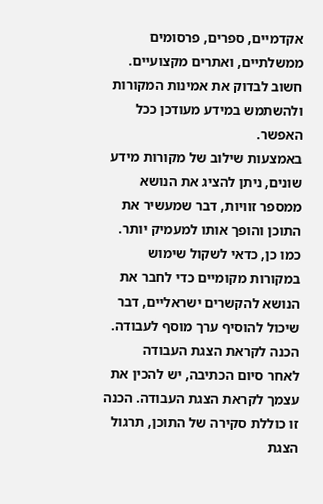אקדמיים, ספרים, פרסומים ממשלתיים, ואתרים מקצועיים. חשוב לבדוק את אמינות המקורות ולהשתמש במידע מעודכן ככל האפשר.
באמצעות שילוב של מקורות מידע שונים, ניתן להציג את הנושא ממספר זוויות, דבר שמעשיר את התוכן והופך אותו למעמיק יותר. כמו כן, כדאי לשקול שימוש במקורות מקומיים כדי לחבר את הנושא להקשרים ישראליים, דבר שיכול להוסיף ערך מוסף לעבודה.
הכנה לקראת הצגת העבודה
לאחר סיום הכתיבה, יש להכין את עצמך לקראת הצגת העבודה. הכנה זו כוללת סקירה של התוכן, תרגול הצגת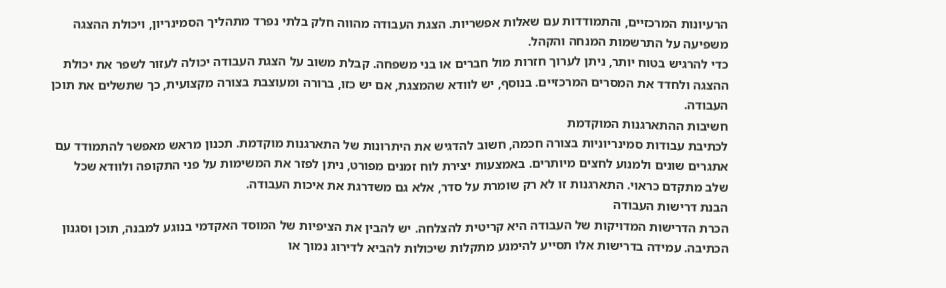הרעיונות המרכזיים, והתמודדות עם שאלות אפשריות. הצגת העבודה מהווה חלק בלתי נפרד מתהליך הסמינריון, ויכולת ההצגה משפיעה על התרשמות המנחה והקהל.
כדי להרגיש בטוח יותר, ניתן לערוך חזרות מול חברים או בני משפחה. קבלת משוב על הצגת העבודה יכולה לעזור לשפר את יכולת ההצגה ולחדד את המסרים המרכזיים. בנוסף, יש לוודא שהמצגת, אם יש כזו, ברורה ומעוצבת בצורה מקצועית, כך שתשלים את תוכן העבודה.
חשיבות ההתארגנות המוקדמת
לכתיבת עבודות סמינריוניות בצורה חכמה, חשוב להדגיש את היתרונות של התארגנות מוקדמת. תכנון מראש מאפשר להתמודד עם אתגרים שונים ולמנוע לחצים מיותרים. באמצעות יצירת לוח זמנים מפורט, ניתן לפזר את המשימות על פני התקופה ולוודא שכל שלב מתקדם כראוי. התארגנות זו לא רק שומרת על סדר, אלא גם משדרגת את איכות העבודה.
הבנת דרישות העבודה
הכרת הדרישות המדויקות של העבודה היא קריטית להצלחה. יש להבין את הציפיות של המוסד האקדמי בנוגע למבנה, תוכן וסגנון הכתיבה. עמידה בדרישות אלו תסייע להימנע מתקלות שיכולות להביא לדירוג נמוך או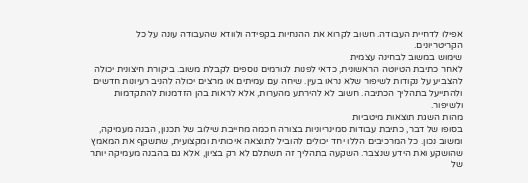אפילו לדחיית העבודה. חשוב לקרוא את ההנחיות בקפידה ולוודא שהעבודה עונה על כל הקריטריונים.
שימוש במשוב לבחינה עצמית
לאחר כתיבת הטיוטה הראשונית, כדאי לפנות לגורמים נוספים לקבלת משוב. ביקורת חיצונית יכולה להצביע על נקודות לשיפור שלא נראו בעין. שיחה עם עמיתים או מרצים יכולה להניב רעיונות חדשים ולהתייעל בתהליך הכתיבה. חשוב לא להירתע מהערות, אלא לראות בהן הזדמנות להתקדמות ולשיפור.
מהות השגת תוצאות מיטביות
בסופו של דבר, כתיבת עבודות סמינריוניות בצורה חכמה מחייבת שילוב של תכנון, הבנה מעמיקה, ומשוב נכון. כל המרכיבים הללו יחד יכולים להוביל לתוצאה איכותית ומקצועית, שתשקף את המאמץ שהושקע ואת הידע שנצבר. השקעה בתהליך זה תשתלם לא רק בציון, אלא גם בהבנה מעמיקה יותר של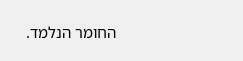החומר הנלמד.